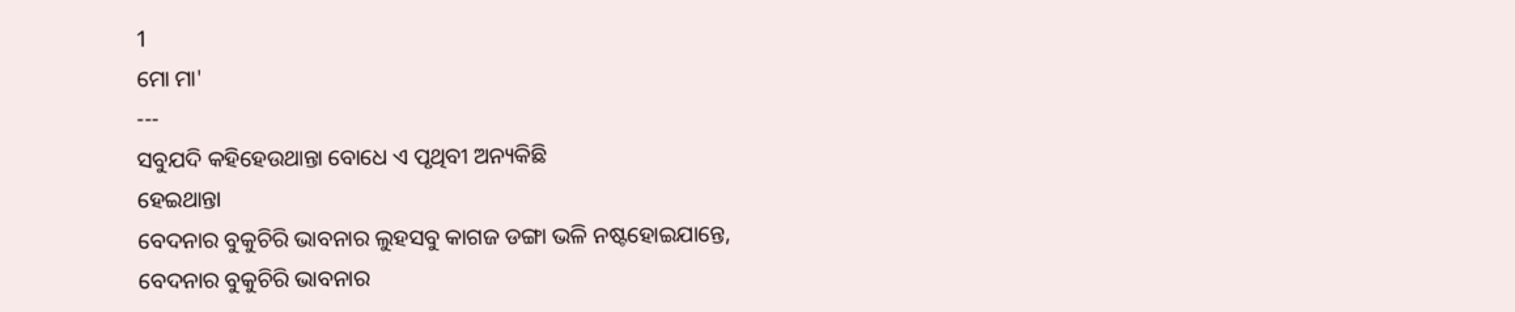1
ମୋ ମା'
---
ସବୁଯଦି କହିହେଉଥାନ୍ତା ବୋଧେ ଏ ପୃଥିବୀ ଅନ୍ୟକିଛି
ହେଇଥାନ୍ତା
ବେଦନାର ବୁକୁଚିରି ଭାବନାର ଲୁହସବୁ କାଗଜ ଡଙ୍ଗା ଭଳି ନଷ୍ଟହୋଇଯାନ୍ତେ,
ବେଦନାର ବୁକୁଚିରି ଭାବନାର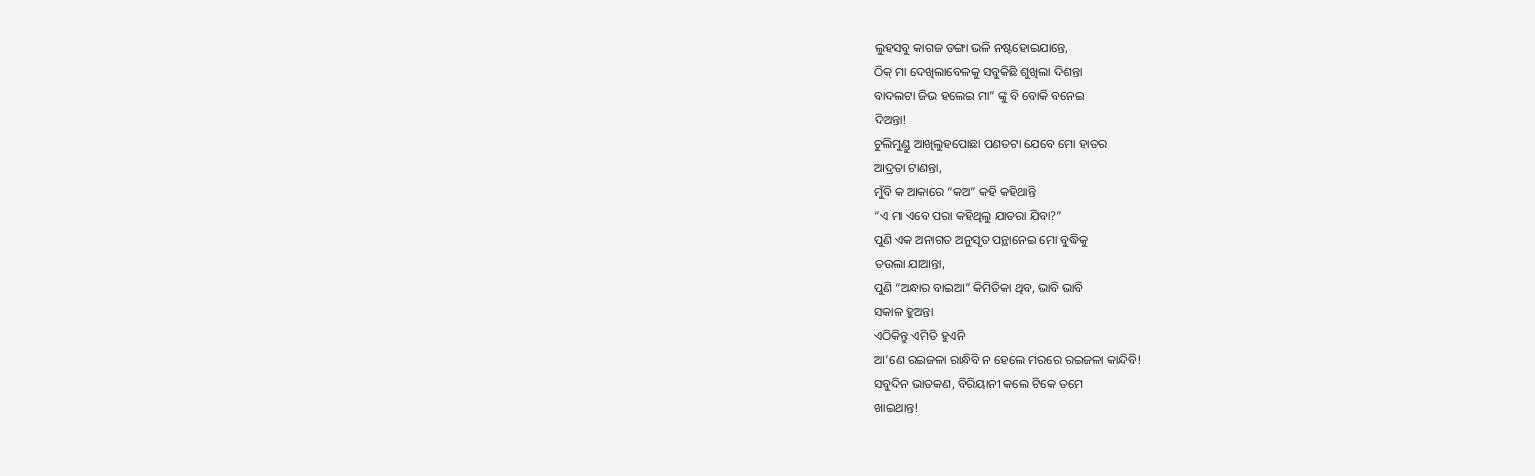ଲୁହସବୁ କାଗଜ ଡଙ୍ଗା ଭଳି ନଷ୍ଟହୋଇଯାନ୍ତେ,
ଠିକ୍ ମା ଦେଖିଲାବେଳକୁ ସବୁକିଛି ଶୁଖିଲା ଦିଶନ୍ତା
ବାଦଲଟା ଜିଭ ହଲେଇ ମା” ଙ୍କୁ ବି ବୋକି ବନେଇ
ଦିଅନ୍ତା!
ଚୁଲିମୁଣ୍ଡୁ ଆଖିଲୁହପୋଛା ପଣତଟା ଯେବେ ମୋ ହାତର
ଆଦ୍ରତା ଟାଣନ୍ତା,
ମୁଁବି କ ଆକାରେ “କଅ” କହି କହିଥାନ୍ତି
“ଏ ମା ଏବେ ପରା କହିଥିଲୁ ଯାତରା ଯିବା?”
ପୁଣି ଏକ ଅନାଗତ ଅନୁସୃତ ପନ୍ଥାନେଇ ମୋ ବୁଦ୍ଧିକୁ
ତଉଲା ଯାଆନ୍ତା,
ପୁଣି “ଅନ୍ଧାର ବାଇଆ” କିମିତିକା ଥିବ, ଭାବି ଭାବି
ସକାଳ ହୁଅନ୍ତା
ଏଠିକିନ୍ତୁ ଏମିତି ହୁଏନି
ଆ’ଣେ ରଇଜଳା ରାନ୍ଧିବି ନ ହେଲେ ମରରେ ରଇଜଳା କାନ୍ଦିବି!
ସବୁଦିନ ଭାତକଣ, ବିରିୟାନୀ କଲେ ଟିକେ ତମେ
ଖାଇଥାନ୍ତ!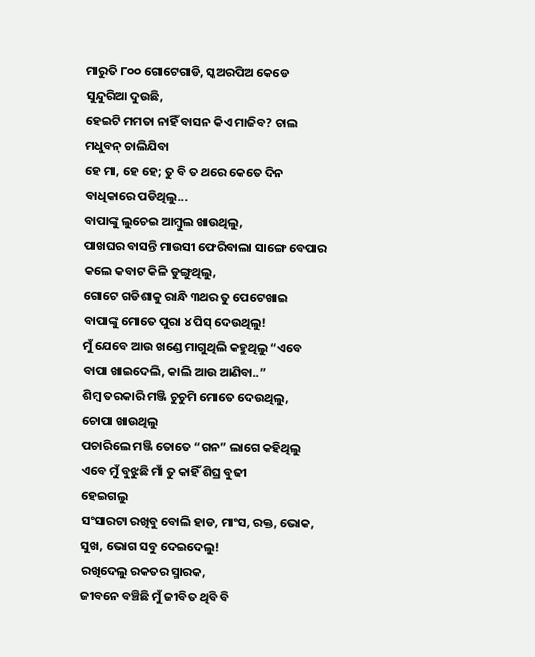ମାରୁତି ୮୦୦ ଗୋଟେଗାଡି, ସ୍କଅରପିଅ କେଡେ
ସୁନ୍ଦୁରିଆ ଦୁଉଛି,
ହେଇଟି ମମତା ନାହିଁ ବାସନ କିଏ ମାଜିବ? ଚାଲ
ମଧୁବନ୍ ଚାଲିଯିବା
ହେ ମା, ହେ ହେ; ତୁ ବି ତ ଥରେ କେତେ ଦିନ
ବାଧିକାରେ ପଡିଥିଲୁ...
ବାପାଙ୍କୁ ଲୁଚେଇ ଆମ୍ବୁଲ ଖାଉଥିଲୁ,
ପାଖଘର ବାସନ୍ତି ମାଉସୀ ଫେରିବାଲା ସାଙ୍ଗେ ବେପାର
କଲେ କବାଟ କିଳି ଡୁଙ୍ଗୁଥିଲୁ,
ଗୋଟେ ଗଡିଶାକୁ ରାନ୍ଧି ୩ଥର ତୁ ପେଟେଖାଇ
ବାପାଙ୍କୁ ମୋତେ ପୁରା ୪ ପିସ୍ ଦେଉଥିଲୁ!
ମୁଁ ଯେବେ ଆଉ ଖଣ୍ଡେ ମାଗୁଥିଲି କହୁଥିଲୁ “ଏବେ
ବାପା ଖାଇଦେଲି, କାଲି ଆଉ ଆଣିବା..”
ଶିମ୍ବ ତରକାରି ମଞ୍ଜି ଚୁଚୁମି ମୋତେ ଦେଉଥିଲୁ,
ଚୋପା ଖାଉଥିଲୁ
ପଚାରିଲେ ମଞ୍ଜି ତୋତେ “ଗନ” ଲାଗେ କହିଥିଲୁ
ଏବେ ମୁଁ ବୁଝୁଛି ମାଁ ତୁ କାହିଁ ଶିଘ୍ର ବୁଢୀ
ହେଇଗଲୁ
ସଂସାରଟା ରଖିବୁ ବୋଲି ହାଡ, ମାଂସ, ରକ୍ତ, ଭୋକ,
ସୁଖ, ଭୋଗ ସବୁ ଦେଇଦେଲୁ!
ରଖିଦେଲୁ ରକତର ସ୍ମାରକ,
ଜୀବନେ ବଞ୍ଚିଛି ମୁଁ ଜୀବିତ ଥିବି ବି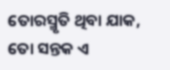ତୋରସ୍ମୃତି ଥିବା ଯାକ, ତୋ ସନ୍ତକ ଏ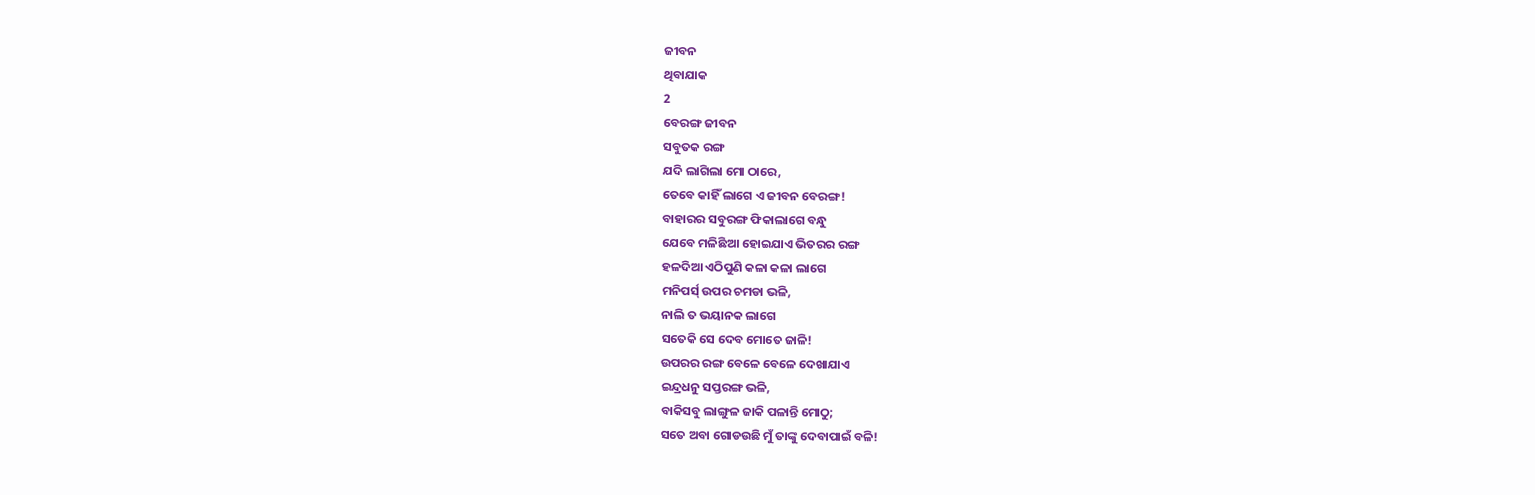ଜୀବନ
ଥିବାଯାକ
2
ବେରଙ୍ଗ ଜୀବନ
ସବୁତକ ରଙ୍ଗ
ଯଦି ଲାଗିଲା ମୋ ଠାରେ,
ତେବେ କାହିଁ ଲାଗେ ଏ ଜୀବନ ବେରଙ୍ଗ!
ବାହାରର ସବୁରଙ୍ଗ ଫିକାଲାଗେ ବନ୍ଧୁ
ଯେବେ ମଳିଛିଆ ହୋଇଯାଏ ଭିତରର ରଙ୍ଗ
ହଳଦିଆ ଏଠିପୁଣି କଳା କଳା ଲାଗେ
ମନିପର୍ସ୍ ଉପର ଚମଡା ଭଳି,
ନାଲି ତ ଭୟାନକ ଲାଗେ
ସତେକି ସେ ଦେବ ମୋତେ ଜାଳି!
ଉପରର ରଙ୍ଗ ବେଳେ ବେଳେ ଦେଖାଯାଏ
ଇନ୍ଦ୍ରଧନୁ ସପ୍ତରଙ୍ଗ ଭଳି,
ବାକିସବୁ ଲାଙ୍ଗୁଳ ଜାକି ପଳାନ୍ତି ମୋଠୁ;
ସତେ ଅବା ଗୋଡଉଛି ମୁଁ ତାଙ୍କୁ ଦେବାପାଇଁ ବଳି!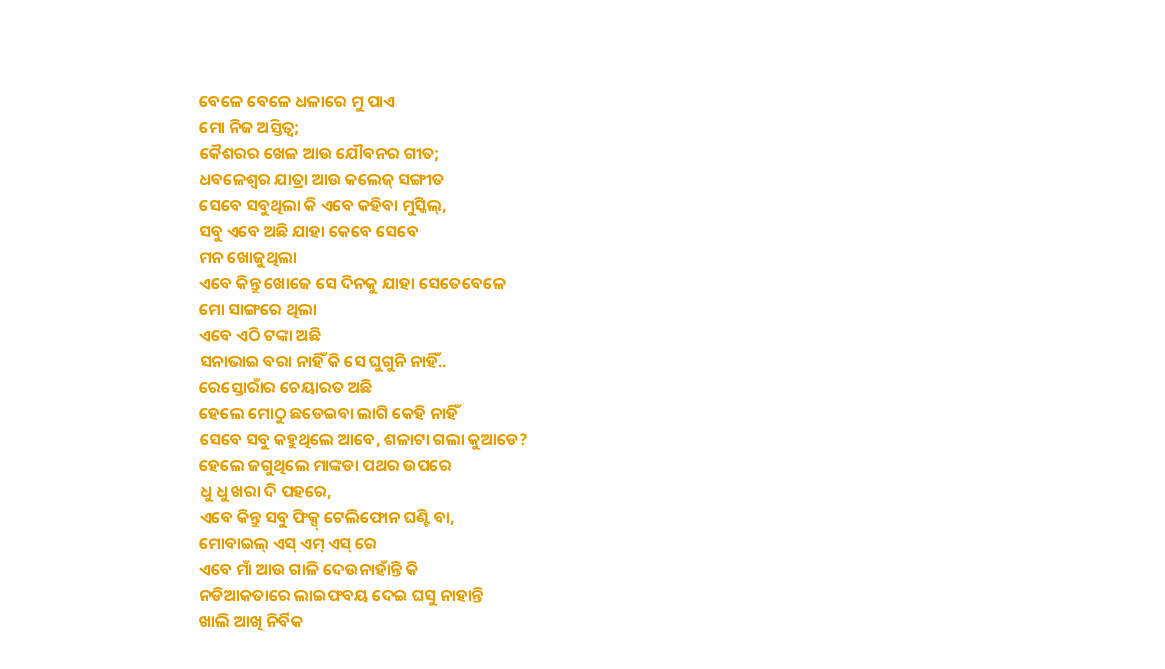ବେଳେ ବେଳେ ଧଳାରେ ମୁ ପାଏ
ମୋ ନିଜ ଅସ୍ତିତ୍ବ;
କୈଶରର ଖେଳ ଆଉ ଯୌବନର ଗୀତ;
ଧବଳେଶ୍ବର ଯାତ୍ରା ଆଉ କଲେଜ୍ ସଙ୍ଗୀତ
ସେବେ ସବୁଥିଲା କି ଏବେ କହିବା ମୁସ୍କିଲ୍,
ସବୁ ଏବେ ଅଛି ଯାହା କେବେ ସେବେ
ମନ ଖୋଜୁଥିଲା
ଏବେ କିନ୍ତୁ ଖୋଜେ ସେ ଦିନକୁ ଯାହା ସେତେବେଳେ
ମୋ ସାଙ୍ଗରେ ଥିଲା
ଏବେ ଏଠି ଟଙ୍କା ଅଛି
ସନାଭାଇ ବରା ନାହିଁ କି ସେ ଘୁଗୁନି ନାହିଁ..
ରେସ୍ତୋରାଁର ଚେୟାରତ ଅଛି
ହେଲେ ମୋଠୁ ଛଡେଇବା ଲାଗି କେହି ନାହିଁ
ସେବେ ସବୁ କହୁଥିଲେ ଆବେ, ଶଳାଟା ଗଲା କୁଆଡେ?
ହେଲେ ଜଗୁଥିଲେ ମାଙ୍କଡା ପଥର ଉପରେ
ଧୁ ଧୁ ଖରା ଦି ପହରେ,
ଏବେ କିନ୍ତୁ ସବୁ ଫିକ୍ସ୍ ଟେଲିଫୋନ ଘଣ୍ଟି ବା,
ମୋବାଇଲ୍ ଏସ୍ ଏମ୍ ଏସ୍ ରେ
ଏବେ ମାଁ ଆଉ ଗାଳି ଦେଉନାହାଁନ୍ତି କି
ନଡିଆକତାରେ ଲାଇଫବୟ ଦେଇ ଘସୁ ନାହାନ୍ତି
ଖାଲି ଆଖି ନିର୍ବିକ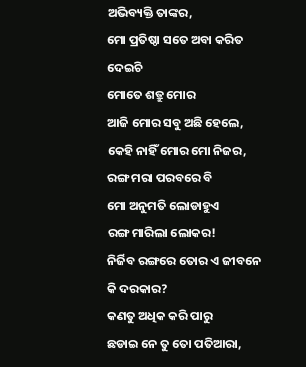ଅଭିବ୍ୟକ୍ତି ତାଙ୍କର,
ମୋ ପ୍ରତିଷ୍ଠା ସତେ ଅବା କରିତ ଦେଇଚି
ମୋତେ ଶତ୍ରୁ ମୋର
ଆଜି ମୋର ସବୁ ଅଛି ହେଲେ,
କେହି ନାହିଁ ମୋର ମୋ ନିଜର,
ରଙ୍ଗ ମରା ପରବରେ ବି
ମୋ ଅନୁମତି ଲୋଡାହୁଏ
ରଙ୍ଗ ମାରିଲା ଲୋକର!
ନିର୍ଜିବ ରଙ୍ଗରେ ତୋର ଏ ଜୀବନେ
କି ଦରକାର?
କଣତୁ ଅଧିକ କରି ପାରୁ
ଛଡାଇ ନେ ତୁ ତୋ ପତିଆରା,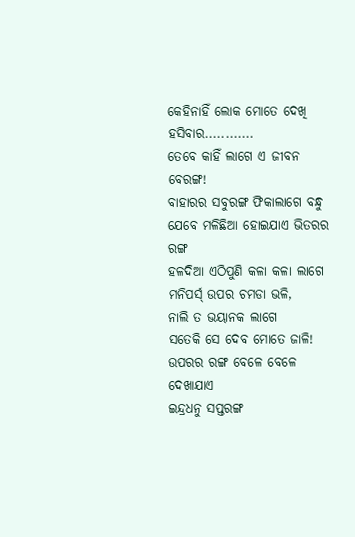କେହିନାହିଁ ଲୋକ ମୋତେ ଦେଖି ହସିବାର............
ତେବେ କାହିଁ ଲାଗେ ଏ ଜୀବନ ବେରଙ୍ଗ!
ବାହାରର ସବୁରଙ୍ଗ ଫିକାଲାଗେ ବନ୍ଧୁ
ଯେବେ ମଳିଛିଆ ହୋଇଯାଏ ଭିତରର ରଙ୍ଗ
ହଳଦିଆ ଏଠିପୁଣି କଳା କଳା ଲାଗେ
ମନିପର୍ସ୍ ଉପର ଚମଡା ଭଳି,
ନାଲି ତ ଭୟାନକ ଲାଗେ
ସତେକି ସେ ଦେବ ମୋତେ ଜାଳି!
ଉପରର ରଙ୍ଗ ବେଳେ ବେଳେ ଦେଖାଯାଏ
ଇନ୍ଦ୍ରଧନୁ ସପ୍ତରଙ୍ଗ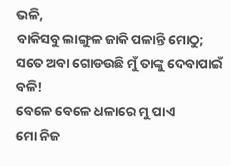ଭଳି,
ବାକିସବୁ ଲାଙ୍ଗୁଳ ଜାକି ପଳାନ୍ତି ମୋଠୁ;
ସତେ ଅବା ଗୋଡଉଛି ମୁଁ ତାଙ୍କୁ ଦେବାପାଇଁ ବଳି!
ବେଳେ ବେଳେ ଧଳାରେ ମୁ ପାଏ
ମୋ ନିଜ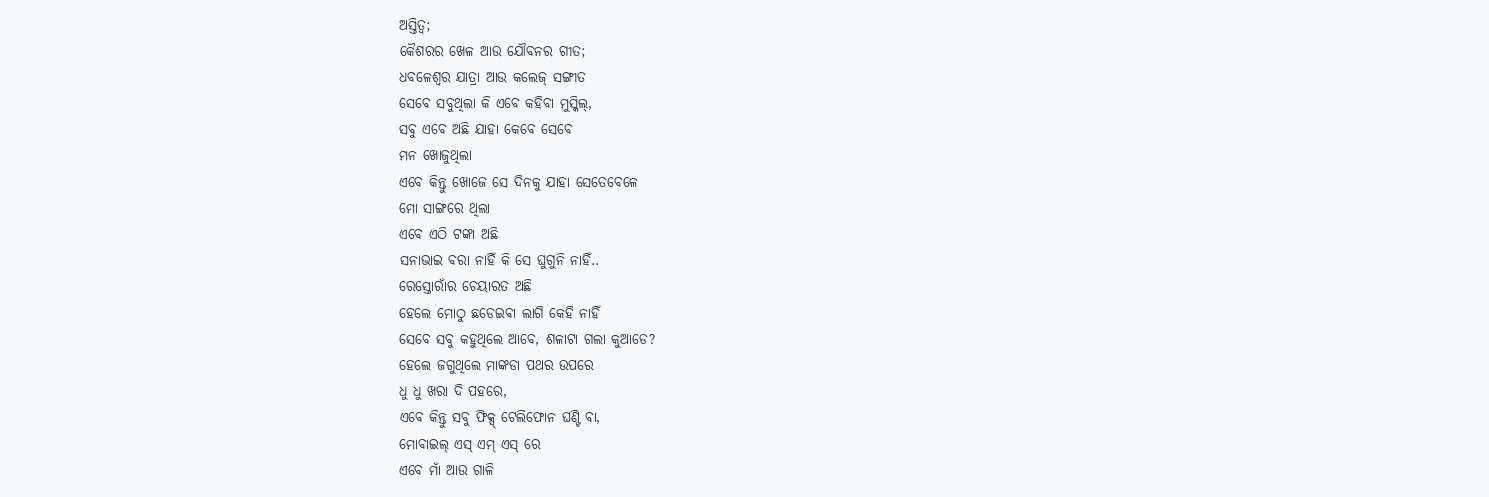ଅସ୍ତିତ୍ବ;
କୈଶରର ଖେଳ ଆଉ ଯୌବନର ଗୀତ;
ଧବଳେଶ୍ବର ଯାତ୍ରା ଆଉ କଲେଜ୍ ସଙ୍ଗୀତ
ସେବେ ସବୁଥିଲା କି ଏବେ କହିବା ମୁସ୍କିଲ୍,
ସବୁ ଏବେ ଅଛି ଯାହା କେବେ ସେବେ
ମନ ଖୋଜୁଥିଲା
ଏବେ କିନ୍ତୁ ଖୋଜେ ସେ ଦିନକୁ ଯାହା ସେତେବେଳେ
ମୋ ସାଙ୍ଗରେ ଥିଲା
ଏବେ ଏଠି ଟଙ୍କା ଅଛି
ସନାଭାଇ ବରା ନାହିଁ କି ସେ ଘୁଗୁନି ନାହିଁ..
ରେସ୍ତୋରାଁର ଚେୟାରତ ଅଛି
ହେଲେ ମୋଠୁ ଛଡେଇବା ଲାଗି କେହି ନାହିଁ
ସେବେ ସବୁ କହୁଥିଲେ ଆବେ, ଶଳାଟା ଗଲା କୁଆଡେ?
ହେଲେ ଜଗୁଥିଲେ ମାଙ୍କଡା ପଥର ଉପରେ
ଧୁ ଧୁ ଖରା ଦି ପହରେ,
ଏବେ କିନ୍ତୁ ସବୁ ଫିକ୍ସ୍ ଟେଲିଫୋନ ଘଣ୍ଟି ବା,
ମୋବାଇଲ୍ ଏସ୍ ଏମ୍ ଏସ୍ ରେ
ଏବେ ମାଁ ଆଉ ଗାଳି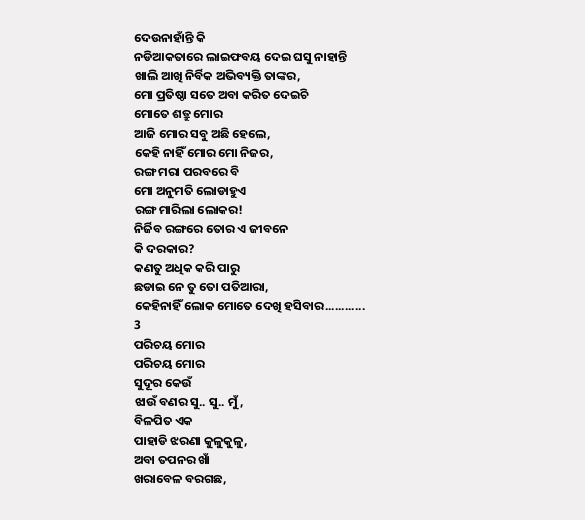ଦେଉନାହାଁନ୍ତି କି
ନଡିଆକତାରେ ଲାଇଫବୟ ଦେଇ ଘସୁ ନାହାନ୍ତି
ଖାଲି ଆଖି ନିର୍ବିକ ଅଭିବ୍ୟକ୍ତି ତାଙ୍କର,
ମୋ ପ୍ରତିଷ୍ଠା ସତେ ଅବା କରିତ ଦେଇଚି
ମୋତେ ଶତ୍ରୁ ମୋର
ଆଜି ମୋର ସବୁ ଅଛି ହେଲେ,
କେହି ନାହିଁ ମୋର ମୋ ନିଜର,
ରଙ୍ଗ ମରା ପରବରେ ବି
ମୋ ଅନୁମତି ଲୋଡାହୁଏ
ରଙ୍ଗ ମାରିଲା ଲୋକର!
ନିର୍ଜିବ ରଙ୍ଗରେ ତୋର ଏ ଜୀବନେ
କି ଦରକାର?
କଣତୁ ଅଧିକ କରି ପାରୁ
ଛଡାଇ ନେ ତୁ ତୋ ପତିଆରା,
କେହିନାହିଁ ଲୋକ ମୋତେ ଦେଖି ହସିବାର............
3
ପରିଚୟ ମୋର
ପରିଚୟ ମୋର
ସୁଦୂର କେଉଁ
ଝାଉଁ ବଣର ସୁ.. ସୁ.. ମୁଁ,
ବିଳପିତ ଏକ
ପାହାଡି ଝରଣା କୁଳୁକୁଳୁ,
ଅବା ତପନର ଖାଁ
ଖରାବେଳ ବରଗଛ,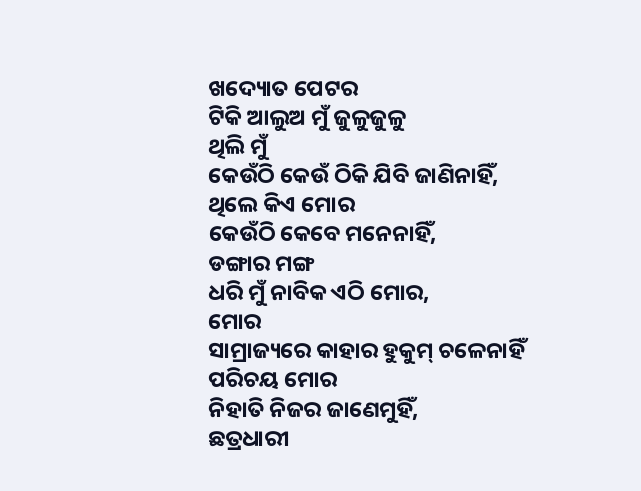ଖଦ୍ୟୋତ ପେଟର
ଟିକି ଆଲୁଅ ମୁଁ ଜୁଳୁଜୁଳୁ
ଥିଲି ମୁଁ
କେଉଁଠି କେଉଁ ଠିକି ଯିବି ଜାଣିନାହିଁ,
ଥିଲେ କିଏ ମୋର
କେଉଁଠି କେବେ ମନେନାହିଁ,
ଡଙ୍ଗାର ମଙ୍ଗ
ଧରି ମୁଁ ନାବିକ ଏଠି ମୋର,
ମୋର
ସାମ୍ରାଜ୍ୟରେ କାହାର ହୁକୁମ୍ ଚଳେନାହିଁ
ପରିଚୟ ମୋର
ନିହାତି ନିଜର ଜାଣେମୁହିଁ,
ଛତ୍ରଧାରୀ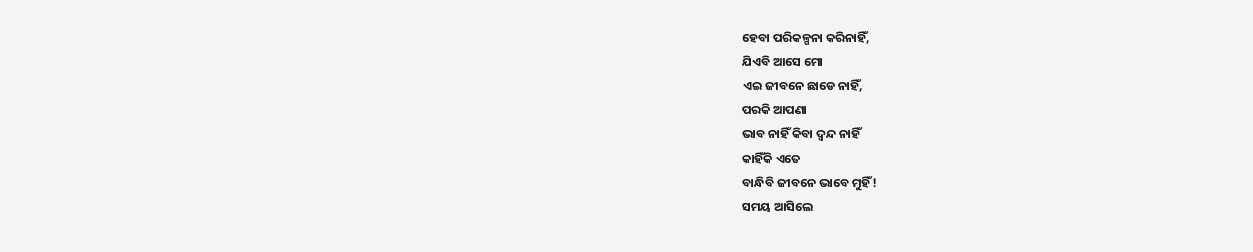ହେବା ପରିକଳ୍ପନା କରିନାହିଁ,
ଯିଏବି ଆସେ ମୋ
ଏଇ ଜୀବନେ ଛାଡେ ନାହିଁ,
ପରକି ଆପଣା
ଭାବ ନାହିଁ କିବା ଦ୍ବନ୍ଦ ନାହିଁ
କାହିଁକି ଏତେ
ବାନ୍ଧିବି ଜୀବନେ ଭାବେ ମୁହିଁ!
ସମୟ ଆସିଲେ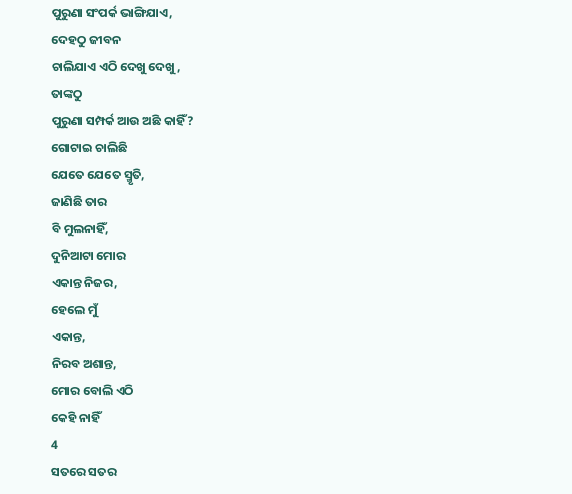ପୁରୁଣା ସଂପର୍କ ଭାଙ୍ଗିଯାଏ,
ଦେହଠୁ ଜୀବନ
ଚାଲିଯାଏ ଏଠି ଦେଖୁ ଦେଖୁ,
ତାଙ୍କଠୁ
ପୁରୁଣା ସମ୍ପର୍କ ଆଉ ଅଛି କାହିଁ?
ଗୋଟାଇ ଚାଲିଛି
ଯେତେ ଯେତେ ସ୍ମୃତି,
ଜାଣିଛି ତାର
ବି ମୁଲନାହିଁ,
ଦୁନିଆଟା ମୋର
ଏକାନ୍ତ ନିଜର,
ହେଲେ ମୁଁ
ଏକାନ୍ତ,
ନିରବ ଅଶାନ୍ତ,
ମୋର ବୋଲି ଏଠି
କେହି ନାହିଁ
4
ସତରେ ସତର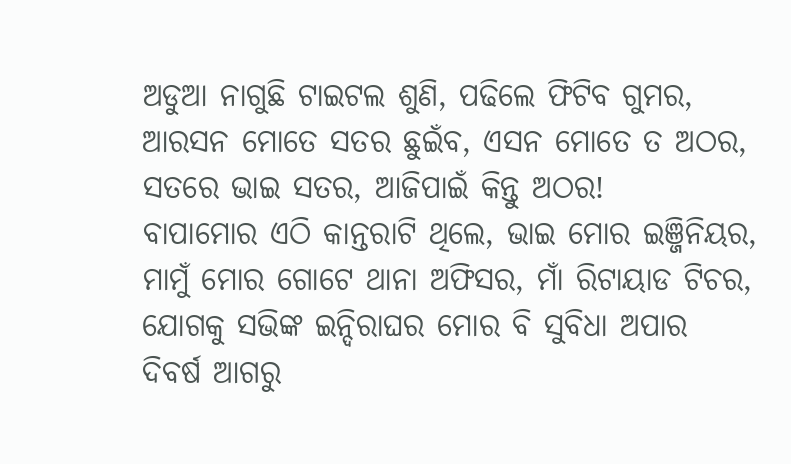ଅଡୁଆ ନାଗୁଛି ଟାଇଟଲ ଶୁଣି, ପଢିଲେ ଫିଟିବ ଗୁମର,
ଆରସନ ମୋତେ ସତର ଛୁଇଁବ, ଏସନ ମୋତେ ତ ଅଠର,
ସତରେ ଭାଇ ସତର, ଆଜିପାଇଁ କିନ୍ତୁ ଅଠର!
ବାପାମୋର ଏଠି କାନ୍ତରାଟି ଥିଲେ, ଭାଇ ମୋର ଇଞ୍ଜିନିୟର,
ମାମୁଁ ମୋର ଗୋଟେ ଥାନା ଅଫିସର, ମାଁ ରିଟାୟାଡ ଟିଚର,
ଯୋଗକୁ ସଭିଙ୍କ ଇନ୍ଦିରାଘର ମୋର ବି ସୁବିଧା ଅପାର
ଦିବର୍ଷ ଆଗରୁ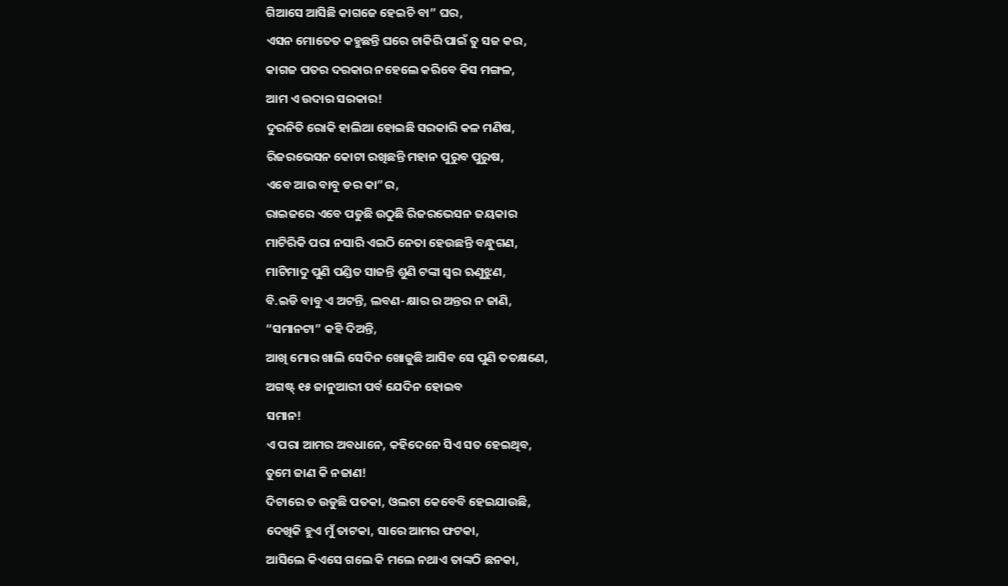ଗିଆସେ ଆସିଛି କାଗଜେ ହେଇଚି ବା” ଘର,
ଏସନ ମୋତେତ କହୁଛନ୍ତି ଘରେ ଚାକିରି ପାଇଁ ତୁ ସଜ କର,
କାଗଜ ପତର ଦରକାର ନହେଲେ କରିବେ କିସ ମଙ୍ଗଳ,
ଆମ ଏ ଉଦାର ସରକାର!
ଦୁରନିତି ରୋକି ହାଲିଆ ହୋଇଛି ସରକାରି କଳ ମଣିଷ,
ରିଜରଭେସନ କୋଟା ରଖିଛନ୍ତି ମହାନ ପୁରୁବ ପୁରୁଷ,
ଏବେ ଆଉ ବାବୁ ଡର କା”ର,
ରାଇଜରେ ଏବେ ପଡୁଛି ଉଠୁଛି ରିଜରଭେସନ ଜୟକାର
ମାଟିରିକି ପରା ନସାରି ଏଇଠି ନେତା ହେଉଛନ୍ତି ବନ୍ଧୁଗଣ,
ମାଟିମାଦୁ ପୁଣି ପଣ୍ଡିତ ସାଜନ୍ତି ଶୁଣି ଟଙ୍କା ସ୍ବର ଋଣୁଝୁଣ,
ବି.ଇଡି ବାବୁ ଏ ଅଟନ୍ତି, ଲବଣ-କ୍ଷାର ର ଅନ୍ତର ନ ଜାଣି,
“ସମାନଟା” କହି ଦିଅନ୍ତି,
ଆଖି ମୋର ଖାଲି ସେଦିନ ଖୋଜୁଛି ଆସିବ ସେ ପୁଣି ତତକ୍ଷଣେ,
ଅଗଷ୍ଟ୍ ୧୫ ଜାନୁଆରୀ ପର୍ବ ଯେଦିନ ହୋଇବ
ସମାନ!
ଏ ପରା ଆମର ଅବଧାନେ, କହିଦେନେ ସିଏ ସତ ହେଇଥିବ,
ତୁମେ ଜାଣ କି ନଜାଣ!
ଦିଟାରେ ତ ଉଡୁଛି ପତକା, ଓଲଟା କେବେବି ହେଇଯାଉଛି,
ଦେଖିକି ହୁଏ ମୁଁ ତାଟକା, ସାରେ ଆମର ଫଟକା,
ଆସିଲେ କିଏସେ ଗଲେ କି ମଲେ ନଥାଏ ତାଙ୍କଠି ଛନକା,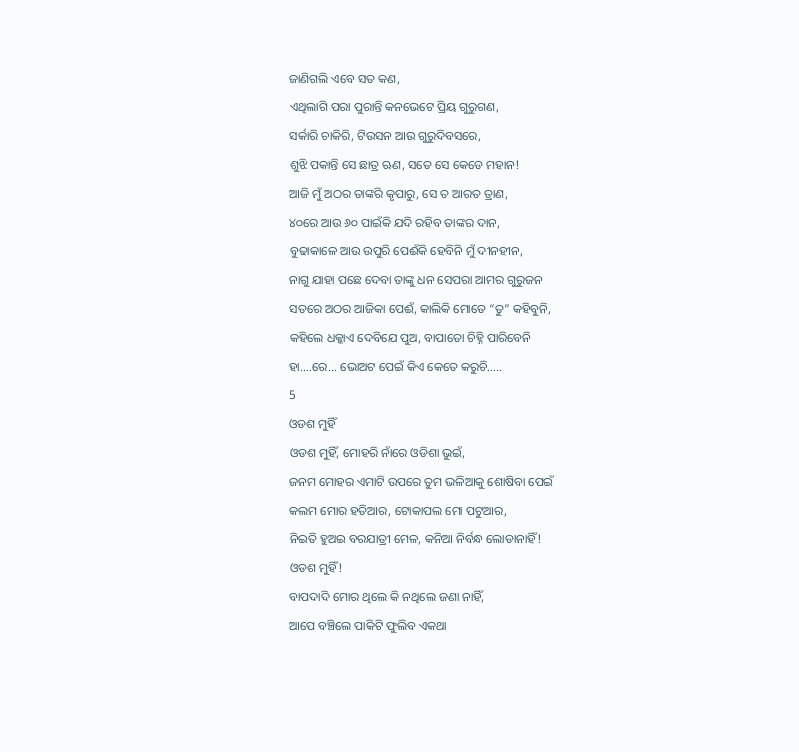ଜାଣିଗଲି ଏବେ ସତ କଣ,
ଏଥିଲାଗି ପରା ପୁରାନ୍ତି କନଭେଟେ ପ୍ରିୟ ଗୁରୁଗଣ,
ସର୍କାରି ଚାକିରି, ଟିଉସନ ଆଉ ଗୁରୁଦିବସରେ,
ଶୁଝି ପକାନ୍ତି ସେ ଛାତ୍ର ଋଣ, ସତେ ସେ କେଡେ ମହାନ!
ଆଜି ମୁଁ ଅଠର ତାଙ୍କରି କୃପାରୁ, ସେ ତ ଆରତ ତ୍ରାଣ,
୪୦ରେ ଆଉ ୬୦ ପାଇଁକି ଯଦି ରହିବ ତାଙ୍କର ଦାନ,
ବୁଢାକାଳେ ଆଉ ଉପୁରି ପେଈଁକି ହେବିନି ମୁଁ ଦୀନହୀନ,
ନାଗୁ ଯାହା ପଛେ ଦେବା ତାଙ୍କୁ ଧନ ସେପରା ଆମର ଗୁରୁଜନ
ସତରେ ଅଠର ଆଜିକା ପେଈଁ, କାଲିକି ମୋତେ “ତୁ” କହିବୁନି,
କହିଲେ ଧକ୍କାଏ ଦେବିଯେ ପୁଅ, ବାପାତୋ ଚିହ୍ନି ପାରିବେନି
ହା....ରେ... ଭୋଅଟ ପେଇଁ କିଏ କେତେ କରୁଚି.....
5
ଓଡଶ ମୁହିଁ
ଓଡଶ ମୁହିଁ, ମୋହରି ନାଁରେ ଓଡିଶା ଭୁଇଁ,
ଜନମ ମୋହର ଏମାଟି ଉପରେ ତୁମ ଭଳିଆକୁ ଶୋଷିବା ପେଇଁ
କଲମ ମୋର ହତିଆର, ଟୋକାପଲ ମୋ ପଟୁଆର,
ନିଇତି ହୁଅଇ ବରଯାତ୍ରୀ ମେଳ, କନିଆ ନିର୍ବନ୍ଧ ଲୋଡାନାହିଁ!
ଓଡଶ ମୁହିଁ!
ବାପଦାଦି ମୋର ଥିଲେ କି ନଥିଲେ ଜଣା ନାହିଁ,
ଆପେ ବଞ୍ଚିଲେ ପାକିଟି ଫୁଲିବ ଏକଥା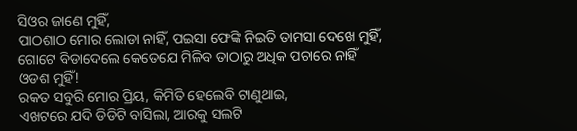ସିଓର ଜାଣେ ମୁହିଁ,
ପାଠଶାଠ ମୋର ଲୋଡା ନାହିଁ, ପଇସା ଫେଙ୍କି ନିଇତି ତାମସା ଦେଖେ ମୁହିଁ,
ଗୋଟେ ବିଡାଦେଲେ କେତେଯେ ମିଳିବ ତାଠାରୁ ଅଧିକ ପଚାରେ ନାହିଁ
ଓଡଶ ମୁହିଁ!
ରକତ ସବୁରି ମୋର ପ୍ରିୟ, କିମିତି ହେଲେବି ଟାଣୁଥାଇ,
ଏଖଟରେ ଯଦି ଡିଡିଟି ବାସିଲା, ଆରକୁ ସଲଟି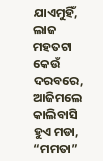ଯାଏମୁହିଁ,
ଲାଜ ମହତଟା କେଉଁ ଦରବରେ, ଆଜିମଲେ କାଲିବାସି ହୁଏ ମଡା,
“ମମତା”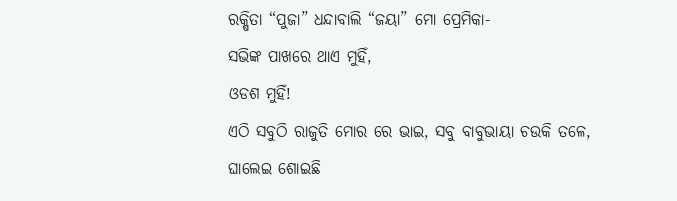ରକ୍ଷିତା “ପୁଜା” ଧନ୍ଦାବାଲି “ଜୟା” ମୋ ପ୍ରେମିକା-
ସଭିଙ୍କ ପାଖରେ ଥାଏ ମୁହିଁ,
ଓଡଶ ମୁହିଁ!
ଏଠି ସବୁଠି ରାଜୁତି ମୋର ରେ ଭାଇ, ସବୁ ବାବୁଭାୟା ଚଉକି ତଳେ,
ଘାଲେଇ ଶୋଇଛି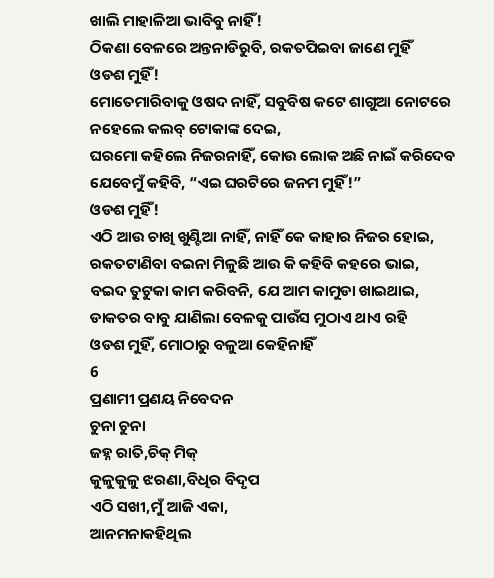ଖାଲି ମାହାଳିଆ ଭାବିବୁ ନାହିଁ!
ଠିକଣା ବେଳରେ ଅନ୍ତନାଡିରୁବି, ରକତପିଇବା ଜାଣେ ମୁହିଁ
ଓଡଶ ମୁହିଁ!
ମୋତେମାରିବାକୁ ଓଷଦ ନାହିଁ, ସବୁବିଷ କଟେ ଶାଗୁଆ ନୋଟରେ
ନହେଲେ କଲବ୍ ଟୋକାଙ୍କ ଦେଇ,
ଘରମୋ କହିଲେ ନିଜରନାହିଁ, କୋଉ ଲୋକ ଅଛି ନାଇଁ କରିଦେବ
ଯେବେମୁଁ କହିବି, “ଏଇ ଘରଟିରେ ଜନମ ମୁହିଁ!”
ଓଡଶ ମୁହିଁ!
ଏଠି ଆଉ ଚାଖି ଖୁଣ୍ଟିଆ ନାହିଁ, ନାହିଁ କେ କାହାର ନିଜର ହୋଇ,
ରକତଟାଣିବା ବଇନା ମିଳୁଛି ଆଉ କି କହିବି କହରେ ଭାଇ,
ବଇଦ ତୁଟୁକା କାମ କରିବନି, ଯେ ଆମ କାମୁଡା ଖାଇଥାଇ,
ଡାକତର ବାବୁ ଯାଣିଲା ବେଳକୁ ପାଉଁସ ମୁଠାଏ ଥାଏ ରହି
ଓଡଶ ମୁହିଁ, ମୋଠାରୁ ବଳୁଆ କେହିନାହିଁ
6
ପ୍ରଣାମୀ ପ୍ରଣୟ ନିବେଦନ
ଚୁନା ଚୁନା
ଜହ୍ନ ରାତି,ଚିକ୍ ମିକ୍
କୁଳୁକୁଳୁ ଝରଣା,ବିଧିର ବିଦୃପ
ଏଠି ସଖୀ,ମୁଁ ଆଜି ଏକା,
ଆନମନାକହିଥିଲ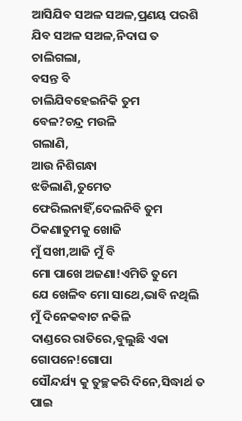ଆସିଯିବ ସଅଳ ସଅଳ,ପ୍ରଣୟ ପରଶି
ଯିବ ସଅଳ ସଅଳ,ନିଦାଘ ତ
ଚାଲିଗଲା,
ବସନ୍ତ ବି
ଚାଲିଯିବହେଇନିକି ତୁମ
ବେଳ?ଚନ୍ଦ୍ର ମଉଳି
ଗଲାଣି,
ଆଉ ନିଶିଗନ୍ଧା
ଝଡିଲାଣି,ତୁମେତ
ଫେରିଲନାହିଁ,ଦେଲନିବି ତୁମ
ଠିକଣାତୁମକୁ ଖୋଜି
ମୁଁ ସଖୀ,ଆଜି ମୁଁ ବି
ମୋ ପାଖେ ଅଜଣା!ଏମିତି ତୁମେ
ଯେ ଖେଳିବ ମୋ ସାଥେ,ଭାବି ନଥିଲି
ମୁଁ ଦିନେକବାଟ ନକିଳି
ଦାଣ୍ଡରେ ରାତିରେ,ବୁଲୁଛି ଏକା
ଗୋପନେ!ଗୋପା
ସୌନ୍ଦର୍ଯ୍ୟ କୁ ତୁଚ୍ଛକରି ଦିନେ,ସିଦ୍ଧାର୍ଥ ତ
ପାଇ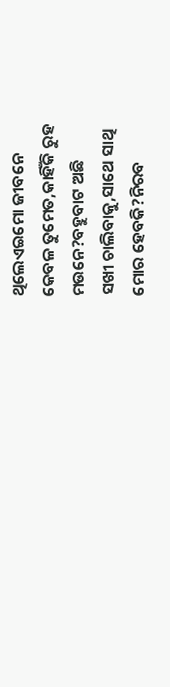ଥିଲେଏଇମୋ ଜୀବନେ
କେବଳ ତୁମେତ,କାହିଁକି ରୁହ
ମଉନେ?ବହୁବାଟ ଅଛି
ସଖୀ ଚାଲିବାକୁ,ସାଥେ ସାଥି
ମୋର ହେବକି?ନିରବ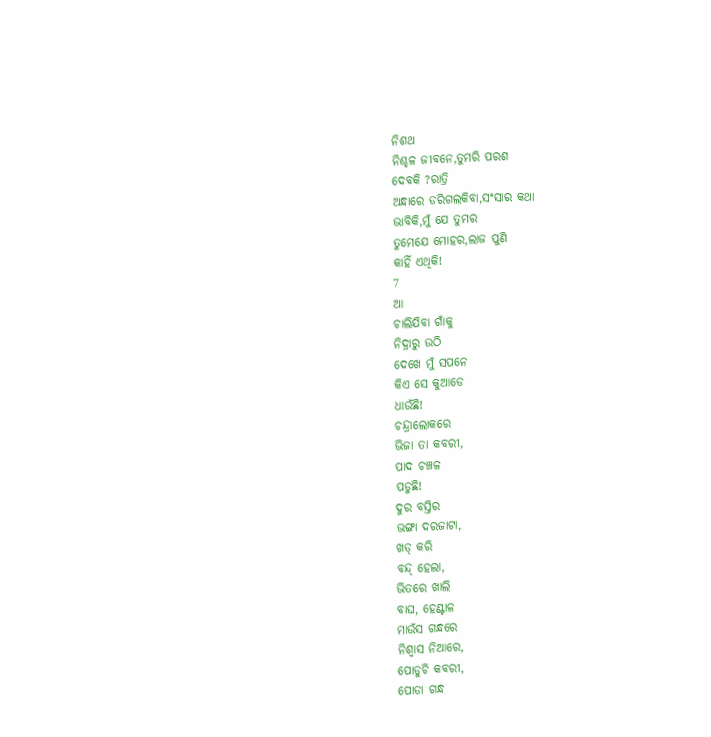ନିଶଥ
ନିଶ୍ଚଳ ଜୀବନେ,ତୁମରି ପରଶ
ଦେବକି ?ରାତ୍ରି
ଅନ୍ଧାରେ ଡରିଗଲକିବା,ସଂସାର କଥା
ଭାବିକି,ମୁଁ ଯେ ତୁମର
ତୁମେଯେ ମୋହର,ଲାଜ ପୁଣି
କାହିଁ ଏଥିକି!
7
ଆ
ଚାଲିଯିବା ଗାଁକୁ
ନିଦ୍ରାରୁ ଉଠି
ଦେଖେ ମୁଁ ସପନେ
କିଏ ସେ କୁଆଡେ
ଧାଉଁଛି!
ଚନ୍ଦ୍ରାଲୋକରେ
ଭିଜା ତା କବରୀ,
ପାଦ ଚଞ୍ଚଳ
ପଡୁଛି!
ଦୁର ବସ୍ତିର
ଭଙ୍ଗା ଦରଜାଟା,
ଖଡ୍ କରି
ବନ୍ଦ୍ ହେଲା,
ଭିତରେ ଖାଲି
ବାଘ, ହେଣ୍ଟାଳ
ମାଉଁସ ଗନ୍ଧରେ
ନିଶ୍ବାସ ନିଆରେ,
ପୋଡୁଚି କବରୀ,
ପୋଡା ଗନ୍ଧ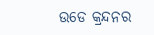ଉଡେ କ୍ରନ୍ଦନର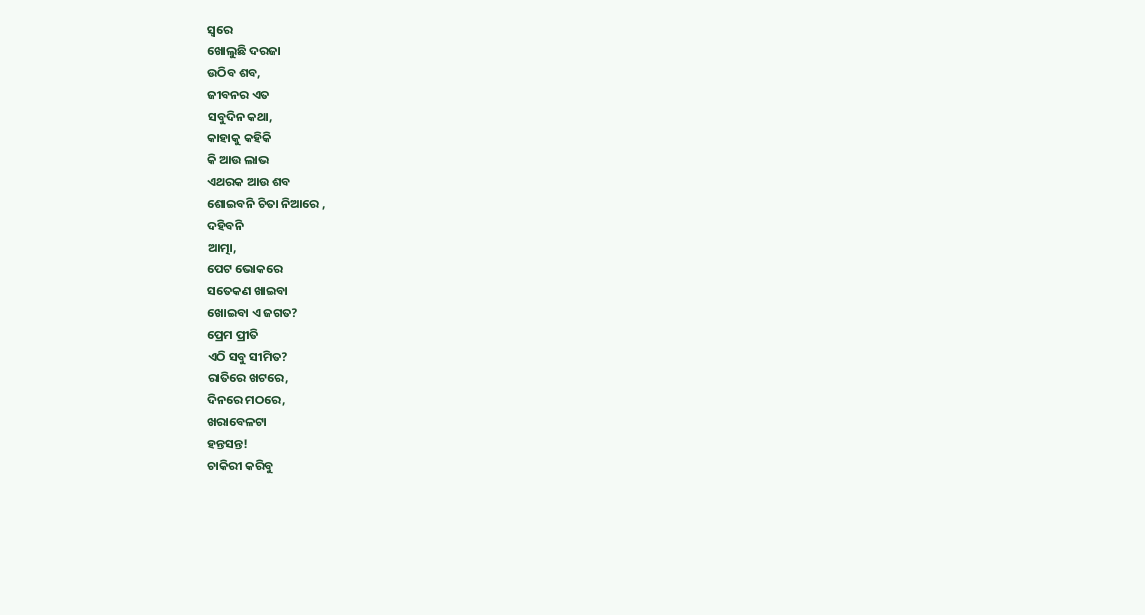ସ୍ବରେ
ଖୋଲୁଛି ଦରଜା
ଉଠିବ ଶବ,
ଜୀବନର ଏତ
ସବୁଦିନ କଥା,
କାହାକୁ କହିକି
କି ଆଉ ଲାଭ
ଏଥରକ ଆଉ ଶବ
ଶୋଇବନି ଚିତା ନିଆରେ ,
ଦହିବନି
ଆତ୍ମା,
ପେଟ ଭୋକରେ
ସତେକଣ ଖାଇବା
ଖୋଇବା ଏ ଜଗତ?
ପ୍ରେମ ପ୍ରୀତି
ଏଠି ସବୁ ସୀମିତ?
ରାତିରେ ଖଟରେ,
ଦିନରେ ମଠରେ,
ଖରାବେଳଟା
ହନ୍ତସନ୍ତ!
ଚାକିରୀ କରିବୁ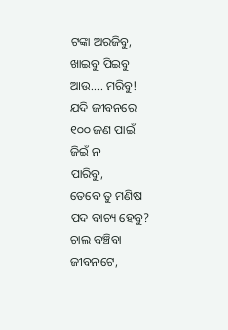ଟଙ୍କା ଅରଜିବୁ,
ଖାଇବୁ ପିଇବୁ
ଆଉ.... ମରିବୁ!
ଯଦି ଜୀବନରେ
୧୦୦ ଜଣ ପାଇଁ
ଜିଇଁ ନ
ପାରିବୁ,
ତେବେ ତୁ ମଣିଷ
ପଦ ବାଚ୍ୟ ହେବୁ?
ଚାଲ ବଞ୍ଚିବା
ଜୀବନଟେ,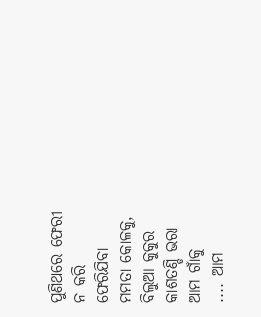ପୁଣିଥରେ ଫେରୀ
ନ କରି
ଫେରିଯିବା
ମମତା କୋଳକୁ,
ବିଲୁଆ କୁକୁର
କାଶତଣ୍ଡି ଭରା
ଆମ ଗାଁକୁ
.... ଆମ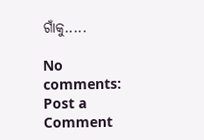ଗାଁକୁ.....

No comments:
Post a Comment